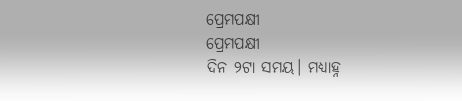ପ୍ରେମପକ୍ଷୀ
ପ୍ରେମପକ୍ଷୀ
ଦିନ ୨ଟା ସମୟ। ମଧ୍ୟାହ୍ନ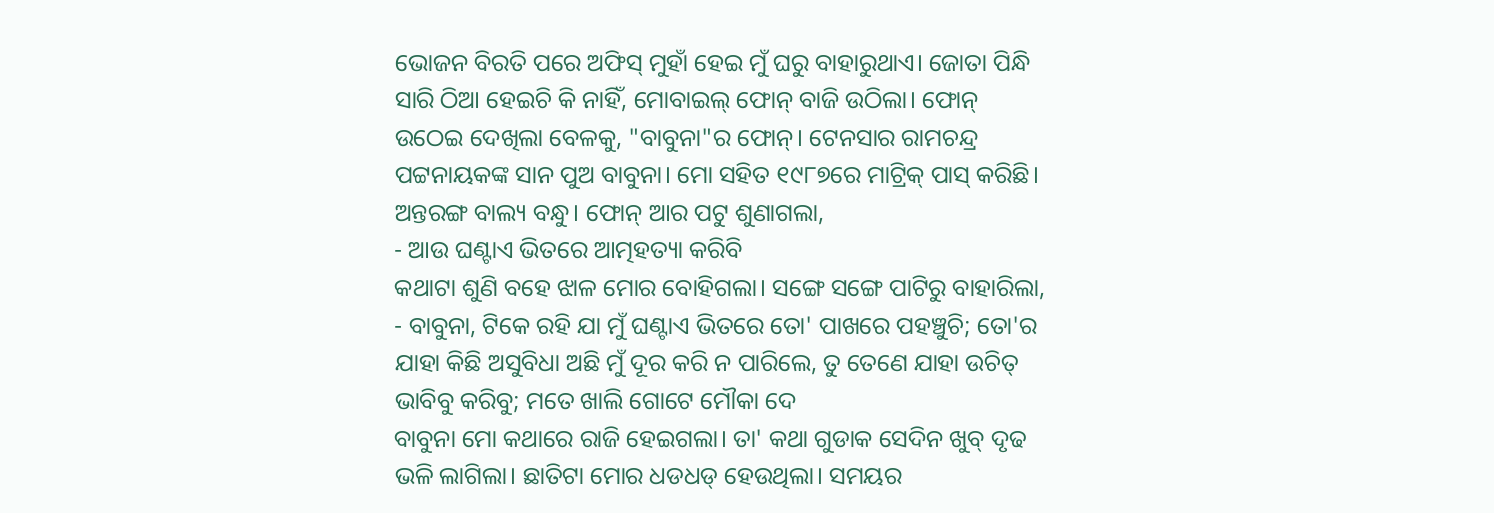ଭୋଜନ ବିରତି ପରେ ଅଫିସ୍ ମୁହାଁ ହେଇ ମୁଁ ଘରୁ ବାହାରୁଥାଏ। ଜୋତା ପିନ୍ଧି ସାରି ଠିଆ ହେଇଚି କି ନାହିଁ, ମୋବାଇଲ୍ ଫୋନ୍ ବାଜି ଉଠିଲା। ଫୋନ୍ ଉଠେଇ ଦେଖିଲା ବେଳକୁ, "ବାବୁନା"ର ଫୋନ୍। ଟେନସାର ରାମଚନ୍ଦ୍ର ପଟ୍ଟନାୟକଙ୍କ ସାନ ପୁଅ ବାବୁନା। ମୋ ସହିତ ୧୯୮୭ରେ ମାଟ୍ରିକ୍ ପାସ୍ କରିଛି। ଅନ୍ତରଙ୍ଗ ବାଲ୍ୟ ବନ୍ଧୁ। ଫୋନ୍ ଆର ପଟୁ ଶୁଣାଗଲା,
- ଆଉ ଘଣ୍ଟାଏ ଭିତରେ ଆତ୍ମହତ୍ୟା କରିବି
କଥାଟା ଶୁଣି ବହେ ଝାଳ ମୋର ବୋହିଗଲା। ସଙ୍ଗେ ସଙ୍ଗେ ପାଟିରୁ ବାହାରିଲା,
- ବାବୁନା, ଟିକେ ରହି ଯା ମୁଁ ଘଣ୍ଟାଏ ଭିତରେ ତୋ' ପାଖରେ ପହଞ୍ଚୁଚି; ତୋ'ର ଯାହା କିଛି ଅସୁବିଧା ଅଛି ମୁଁ ଦୂର କରି ନ ପାରିଲେ, ତୁ ତେଣେ ଯାହା ଉଚିତ୍ ଭାବିବୁ କରିବୁ; ମତେ ଖାଲି ଗୋଟେ ମୌକା ଦେ
ବାବୁନା ମୋ କଥାରେ ରାଜି ହେଇଗଲା। ତା' କଥା ଗୁଡାକ ସେଦିନ ଖୁବ୍ ଦୃଢ ଭଳି ଲାଗିଲା। ଛାତିଟା ମୋର ଧଡଧଡ୍ ହେଉଥିଲା। ସମୟର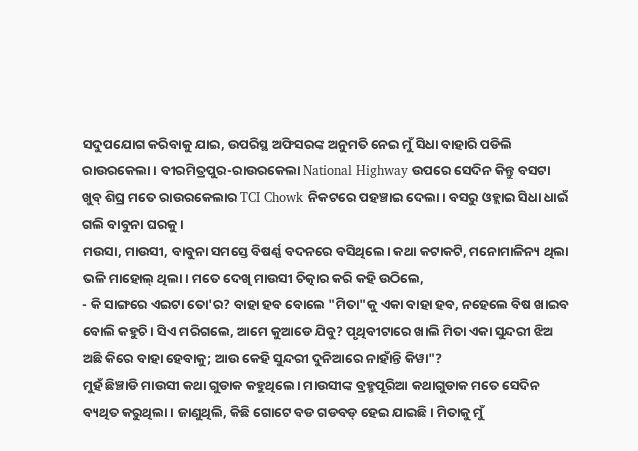ସଦୁପଯୋଗ କରିବାକୁ ଯାଇ, ଉପରିସ୍ଥ ଅଫିସରଙ୍କ ଅନୁମତି ନେଇ ମୁଁ ସିଧା ବାହାରି ପଡିଲି ରାଉରକେଲା। ବୀରମିତ୍ରପୁର-ରାଉରକେଲା National Highway ଉପରେ ସେଦିନ କିନ୍ତୁ ବସଟା ଖୁବ୍ ଶିଘ୍ର ମତେ ରାଉରକେଲାର TCI Chowk ନିକଟରେ ପହଞ୍ଚାଇ ଦେଲା। ବସରୁ ଓହ୍ଲାଇ ସିଧା ଧାଇଁ ଗଲି ବାବୁନା ଘରକୁ।
ମଉସା, ମାଉସୀ, ବାବୁନା ସମସ୍ତେ ବିଷର୍ଣ୍ଣ ବଦନରେ ବସିଥିଲେ। କଥା କଟାକଟି, ମନୋମାଳିନ୍ୟ ଥିଲା ଭଳି ମାହୋଲ୍ ଥିଲା। ମତେ ଦେଖି ମାଉସୀ ଚିତ୍କାର କରି କହି ଉଠିଲେ,
- କି ସାଙ୍ଗରେ ଏଇଟା ତୋ'ର? ବାହା ହବ ବୋଲେ "ମିତା"କୁ ଏକା ବାହା ହବ, ନହେଲେ ବିଷ ଖାଇବ ବୋଲି କହୁଚି। ସିଏ ମରିଗଲେ, ଆମେ କୁଆଡେ ଯିବୁ? ପୃଥିବୀଟାରେ ଖାଲି ମିତା ଏକା ସୁନ୍ଦରୀ ଝିଅ ଅଛି କିରେ ବାହା ହେବାକୁ; ଆଉ କେହି ସୁନ୍ଦରୀ ଦୁନିଆରେ ନାହାଁନ୍ତି କିୱା"?
ମୁହଁ ଛିଞ୍ଚାଡି ମାଉସୀ କଥା ଗୁଡାକ କହୁଥିଲେ। ମାଉସୀଙ୍କ ବ୍ରହ୍ମପୂରିଆ କଥାଗୁଡାକ ମତେ ସେଦିନ ବ୍ୟଥିତ କରୁଥିଲା। ଜାଣୁଥିଲି, କିଛି ଗୋଟେ ବଡ ଗଡବଡ୍ ହେଇ ଯାଇଛି। ମିତାକୁ ମୁଁ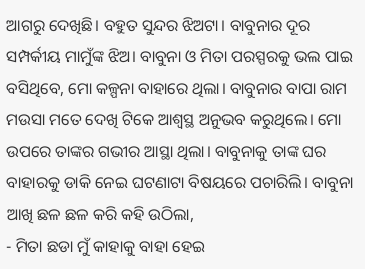ଆଗରୁ ଦେଖିଛି। ବହୁତ ସୁନ୍ଦର ଝିଅଟା। ବାବୁନାର ଦୂର ସମ୍ପର୍କୀୟ ମାମୁଁଙ୍କ ଝିଅ। ବାବୁନା ଓ ମିତା ପରସ୍ପରକୁ ଭଲ ପାଇ ବସିଥିବେ, ମୋ କଳ୍ପନା ବାହାରେ ଥିଲା। ବାବୁନାର ବାପା ରାମ ମଉସା ମତେ ଦେଖି ଟିକେ ଆଶ୍ବସ୍ଥ ଅନୁଭବ କରୁଥିଲେ। ମୋ ଉପରେ ତାଙ୍କର ଗଭୀର ଆସ୍ଥା ଥିଲା। ବାବୁନାକୁ ତାଙ୍କ ଘର ବାହାରକୁ ଡାକି ନେଇ ଘଟଣାଟା ବିଷୟରେ ପଚାରିଲି। ବାବୁନା ଆଖି ଛଳ ଛଳ କରି କହି ଉଠିଲା,
- ମିତା ଛଡା ମୁଁ କାହାକୁ ବାହା ହେଇ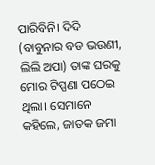ପାରିବିନି। ଦିଦି (ବାବୁନାର ବଡ ଭଉଣୀ, ଲିଲି ଅପା) ତାଙ୍କ ଘରକୁ ମୋର ଟିପ୍ପଣା ପଠେଇ ଥିଲା। ସେମାନେ କହିଲେ, ଜାତକ ଜମା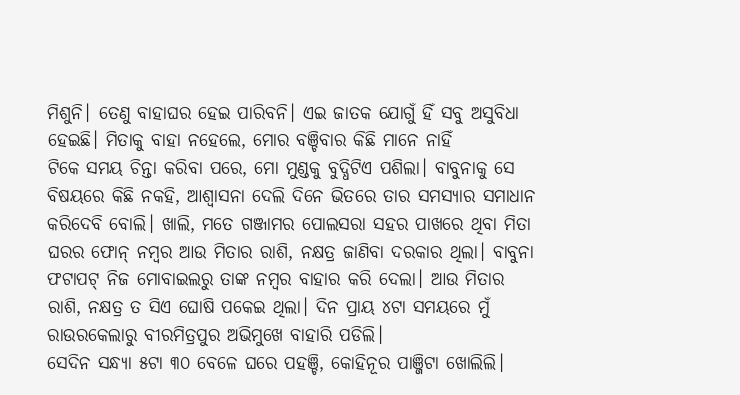ମିଶୁନି। ତେଣୁ ବାହାଘର ହେଇ ପାରିବନି। ଏଇ ଜାତକ ଯୋଗୁଁ ହିଁ ସବୁ ଅସୁବିଧା ହେଇଛି। ମିତାକୁ ବାହା ନହେଲେ, ମୋର ବଞ୍ଚିବାର କିଛି ମାନେ ନାହିଁ
ଟିକେ ସମୟ ଚିନ୍ତା କରିବା ପରେ, ମୋ ମୁଣ୍ଡକୁ ବୁଦ୍ଧିଟିଏ ପଶିଲା। ବାବୁନାକୁ ସେ ବିଷୟରେ କିଛି ନକହି, ଆଶ୍ବାସନା ଦେଲି ଦିନେ ଭିତରେ ତାର ସମସ୍ୟାର ସମାଧାନ କରିଦେବି ବୋଲି। ଖାଲି, ମତେ ଗଞ୍ଜାମର ପୋଲସରା ସହର ପାଖରେ ଥିବା ମିତା ଘରର ଫୋନ୍ ନମ୍ବର ଆଉ ମିତାର ରାଶି, ନକ୍ଷତ୍ର ଜାଣିବା ଦରକାର ଥିଲା। ବାବୁନା ଫଟାପଟ୍ ନିଜ ମୋବାଇଲରୁ ତାଙ୍କ ନମ୍ବର ବାହାର କରି ଦେଲା। ଆଉ ମିତାର ରାଶି, ନକ୍ଷତ୍ର ତ ସିଏ ଘୋଷି ପକେଇ ଥିଲା। ଦିନ ପ୍ରାୟ ୪ଟା ସମୟରେ ମୁଁ ରାଉରକେଲାରୁ ବୀରମିତ୍ରପୁର ଅଭିମୁଖେ ବାହାରି ପଡିଲି।
ସେଦିନ ସନ୍ଧ୍ୟା ୫ଟା ୩୦ ବେଳେ ଘରେ ପହଞ୍ଚି, କୋହିନୂର ପାଞ୍ଜିଟା ଖୋଲିଲି।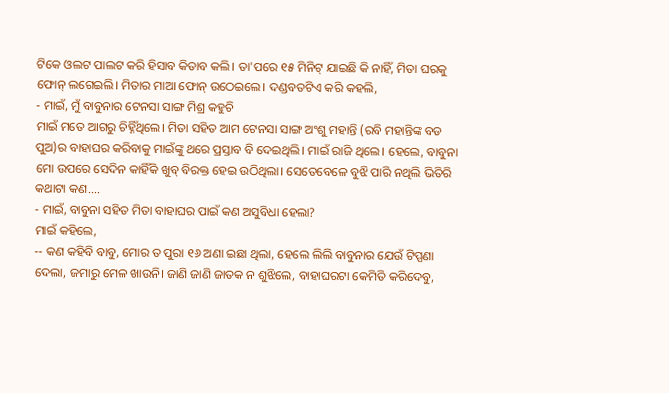ଟିକେ ଓଲଟ ପାଲଟ କରି ହିସାବ କିତାବ କଲି। ତା'ପରେ ୧୫ ମିନିଟ୍ ଯାଇଛି କି ନାହିଁ, ମିତା ଘରକୁ ଫୋନ୍ ଲଗେଇଲି। ମିତାର ମାଆ ଫୋନ୍ ଉଠେଇଲେ। ଦଣ୍ଡବତଟିଏ କରି କହଲି,
- ମାଇଁ, ମୁଁ ବାବୁନାର ଟେନସା ସାଙ୍ଗ ମିଶ୍ର କହୁଚି
ମାଇଁ ମତେ ଆଗରୁ ଚିହ୍ନିଁଥିଲେ। ମିତା ସହିତ ଆମ ଟେନସା ସାଙ୍ଗ ଅଂଶୁ ମହାନ୍ତି (ରବି ମହାନ୍ତିଙ୍କ ବଡ ପୁଅ)ର ବାହାଘର କରିବାକୁ ମାଇଁଙ୍କୁ ଥରେ ପ୍ରସ୍ତାବ ବି ଦେଇଥିଲି। ମାଇଁ ରାଜି ଥିଲେ। ହେଲେ, ବାବୁନା ମୋ ଉପରେ ସେଦିନ କାହିଁକି ଖୁବ୍ ବିରକ୍ତ ହେଇ ଉଠିଥିଲା। ସେତେବେଳେ ବୁଝି ପାରି ନଥିଲି ଭିତିରି କଥାଟା କଣ....
- ମାଇଁ, ବାବୁନା ସହିତ ମିତା ବାହାଘର ପାଇଁ କଣ ଅସୁବିଧା ହେଲା?
ମାଇଁ କହିଲେ,
-- କଣ କହିବି ବାବୁ, ମୋର ତ ପୁରା ୧୬ ଅଣା ଇଛା ଥିଲା, ହେଲେ ଲିଲି ବାବୁନାର ଯେଉଁ ଟିପ୍ପଣା ଦେଲା, ଜମାରୁ ମେଳ ଖାଉନି। ଜାଣି ଜାଣି ଜାତକ ନ ଶୁଝିଲେ, ବାହାଘରଟା କେମିତି କରିଦେବୁ,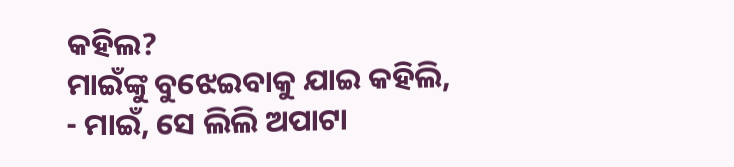କହିଲ?
ମାଇଁଙ୍କୁ ବୁଝେଇବାକୁ ଯାଇ କହିଲି,
- ମାଇଁ, ସେ ଲିଲି ଅପାଟା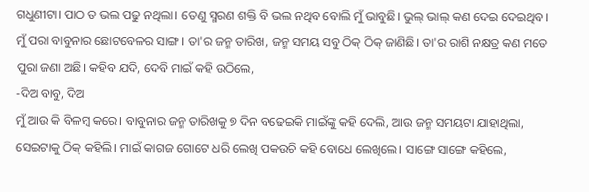ଗଧୁଣୀଟା। ପାଠ ତ ଭଲ ପଢୁ ନଥିଲା। ତେଣୁ ସ୍ମରଣ ଶକ୍ତି ବି ଭଲ ନଥିବ ବୋଲି ମୁଁ ଭାବୁଛି। ଭୁଲ୍ ଭାଲ୍ କଣ ଦେଇ ଦେଇଥିବ। ମୁଁ ପରା ବାବୁନାର ଛୋଟବେଳର ସାଙ୍ଗ। ତା'ର ଜନ୍ମ ତାରିଖ, ଜନ୍ମ ସମୟ ସବୁ ଠିକ୍ ଠିକ୍ ଜାଣିଛି। ତା'ର ରାଶି ନକ୍ଷତ୍ର କଣ ମତେ ପୁରା ଜଣା ଅଛି। କହିବ ଯଦି, ଦେବି ମାଇଁ କହି ଉଠିଲେ,
-ଦିଅ ବାବୁ, ଦିଅ
ମୁଁ ଆଉ କି ବିଳମ୍ବ କରେ। ବାବୁନାର ଜନ୍ମ ତାରିଖକୁ ୭ ଦିନ ବଢେଇକି ମାଇଁଙ୍କୁ କହି ଦେଲି, ଆଉ ଜନ୍ମ ସମୟଟା ଯାହାଥିଲା, ସେଇଟାକୁ ଠିକ୍ କହିଲି। ମାଇଁ କାଗଜ ଗୋଟେ ଧରି ଲେଖି ପକଉଚି କହି ବୋଧେ ଲେଖିଲେ। ସାଙ୍ଗେ ସାଙ୍ଗେ କହିଲେ,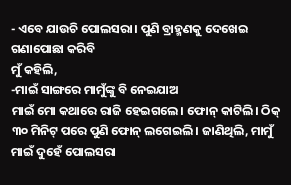- ଏବେ ଯାଉଚି ପୋଲସରା। ପୁଣି ବ୍ରାହ୍ମଣକୁ ଦେଖେଇ ଗଣାପୋଛା କରିବି
ମୁଁ କହିଲି,
-ମାଇଁ ସାଙ୍ଗରେ ମାମୁଁଙ୍କୁ ବି ନେଇଯାଅ
ମାଇଁ ମୋ କଥାରେ ରାଜି ହେଇଗଲେ। ଫୋନ୍ କାଟିଲି। ଠିକ୍ ୩୦ ମିନିଟ୍ ପରେ ପୁଣି ଫୋନ୍ ଲଗେଇଲି। ଜାଣିଥିଲି, ମାମୁଁ ମାଇଁ ଦୁହେଁ ପୋଲସରା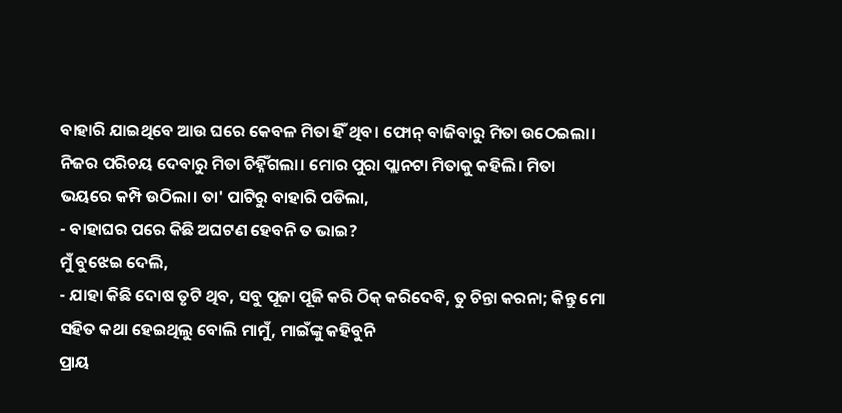ବାହାରି ଯାଇଥିବେ ଆଉ ଘରେ କେବଳ ମିତା ହିଁ ଥିବ। ଫୋନ୍ ବାଜିବାରୁ ମିତା ଉଠେଇଲା। ନିଜର ପରିଚୟ ଦେବାରୁ ମିତା ଚିହ୍ନିଁଗଲା। ମୋର ପୁରା ପ୍ଲାନଟା ମିତାକୁ କହିଲି। ମିତା ଭୟରେ କମ୍ପି ଉଠିଲା। ତା' ପାଟିରୁ ବାହାରି ପଡିଲା,
- ବାହାଘର ପରେ କିଛି ଅଘଟଣ ହେବନି ତ ଭାଇ?
ମୁଁ ବୁଝେଇ ଦେଲି,
- ଯାହା କିଛି ଦୋଷ ତୃଟି ଥିବ, ସବୁ ପୂଜା ପୂଜି କରି ଠିକ୍ କରିଦେବି, ତୁ ଚିନ୍ତା କରନା; କିନ୍ତୁ ମୋ ସହିତ କଥା ହେଇଥିଲୁ ବୋଲି ମାମୁଁ, ମାଇଁଙ୍କୁ କହିବୁନି
ପ୍ରାୟ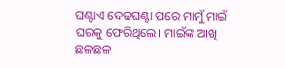ଘଣ୍ଟାଏ ଦେଢଘଣ୍ଟା ପରେ ମାମୁଁ ମାଇଁ ଘରକୁ ଫେରିଥିଲେ। ମାଇଁଙ୍କ ଆଖି ଛଳଛଳ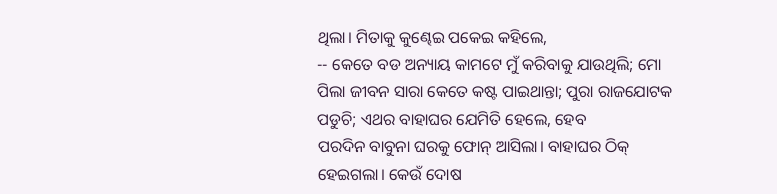ଥିଲା। ମିତାକୁ କୁଣ୍ଢେଇ ପକେଇ କହିଲେ,
-- କେତେ ବଡ ଅନ୍ୟାୟ କାମଟେ ମୁଁ କରିବାକୁ ଯାଉଥିଲି; ମୋ ପିଲା ଜୀବନ ସାରା କେତେ କଷ୍ଟ ପାଇଥାନ୍ତା; ପୁରା ରାଜଯୋଟକ ପଡୁଚି; ଏଥର ବାହାଘର ଯେମିତି ହେଲେ, ହେବ
ପରଦିନ ବାବୁନା ଘରକୁ ଫୋନ୍ ଆସିଲା। ବାହାଘର ଠିକ୍ ହେଇଗଲା। କେଉଁ ଦୋଷ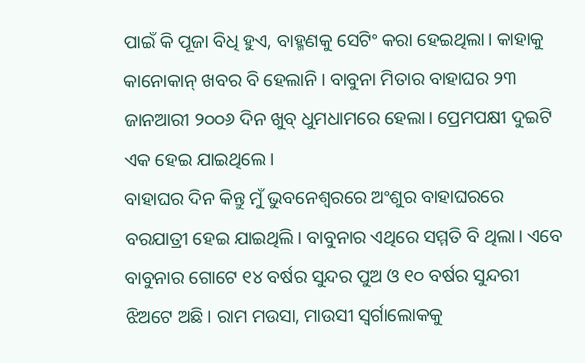ପାଇଁ କି ପୂଜା ବିଧି ହୁଏ, ବାହ୍ମଣକୁ ସେଟିଂ କରା ହେଇଥିଲା। କାହାକୁ କାନୋକାନ୍ ଖବର ବି ହେଲାନି। ବାବୁନା ମିତାର ବାହାଘର ୨୩ ଜାନଆରୀ ୨୦୦୬ ଦିନ ଖୁବ୍ ଧୁମଧାମରେ ହେଲା। ପ୍ରେମପକ୍ଷୀ ଦୁଇଟି ଏକ ହେଇ ଯାଇଥିଲେ।
ବାହାଘର ଦିନ କିନ୍ତୁ ମୁଁ ଭୁବନେଶ୍ବରରେ ଅଂଶୁର ବାହାଘରରେ ବରଯାତ୍ରୀ ହେଇ ଯାଇଥିଲି। ବାବୁନାର ଏଥିରେ ସମ୍ମତି ବି ଥିଲା। ଏବେ ବାବୁନାର ଗୋଟେ ୧୪ ବର୍ଷର ସୁନ୍ଦର ପୁଅ ଓ ୧୦ ବର୍ଷର ସୁନ୍ଦରୀ ଝିଅଟେ ଅଛି। ରାମ ମଉସା, ମାଉସୀ ସ୍ବର୍ଗାଲୋକକୁ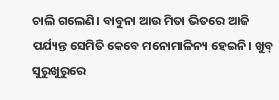ଚାଲି ଗଲେଣି। ବାବୁନା ଆଉ ମିତା ଭିତରେ ଆଜି ପର୍ଯ୍ୟନ୍ତ ସେମିତି କେବେ ମନୋମାଳିନ୍ୟ ହେଇନି। ଖୁବ୍ ସୁରୁଖୁରୁରେ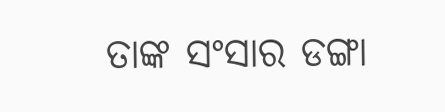ତାଙ୍କ ସଂସାର ଡଙ୍ଗା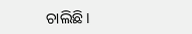ଚାଲିଛି।